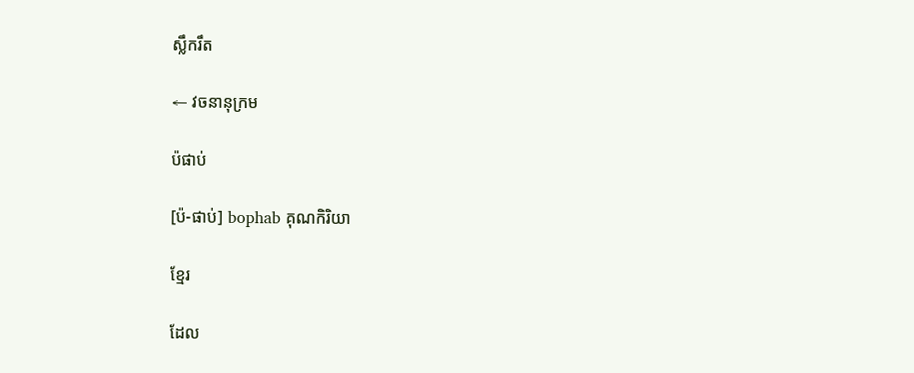ស្លឹករឹត

← វចនានុក្រម

ប៉ផាប់

[ប៉-ផាប់] bophab គុណកិរិយា

ខ្មែរ

ដែល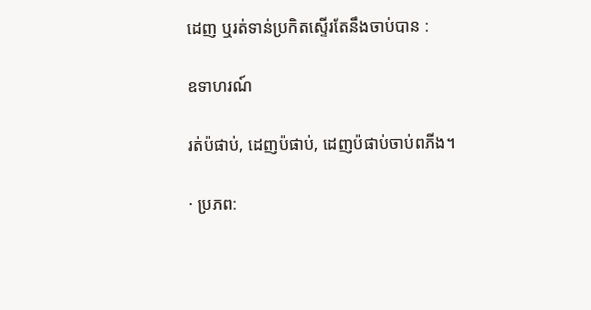ដេញ ឬរត់ទាន់ប្រកិតស្ទើរតែនឹងចាប់បាន :

ឧទាហរណ៍

រត់ប៉ផាប់, ដេញប៉ផាប់, ដេញប៉ផាប់ចាប់ពភីង។

· ប្រភព: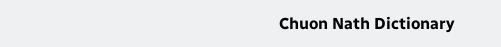Chuon Nath Dictionary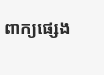ពាក្យផ្សេង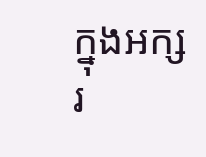ក្នុងអក្សរ